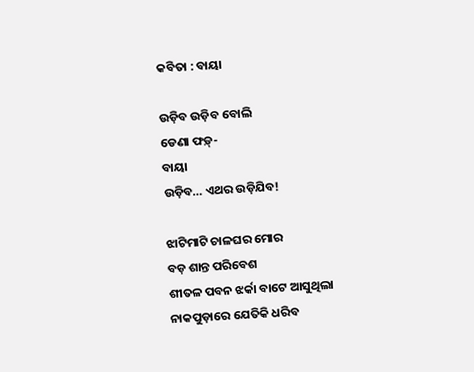କବିତା : ବାୟା

ଉଡ଼ିବ ଉଡ଼ିବ ବୋଲି
ଡେଣା ଫଡ଼୍-
ବାୟା
ଉଡ଼ିବ… ଏଥର ଉଡ଼ିଯିବ!

ଝାଟିମାଟି ଚାଳଘର ମୋର
ବଡ଼ ଶାନ୍ତ ପରିବେଶ
ଶୀତଳ ପବନ ଝର୍କା ବାଟେ ଆସୁଥିଲା
ନାକପୁଡ଼ାରେ ଯେତିକି ଧରିବ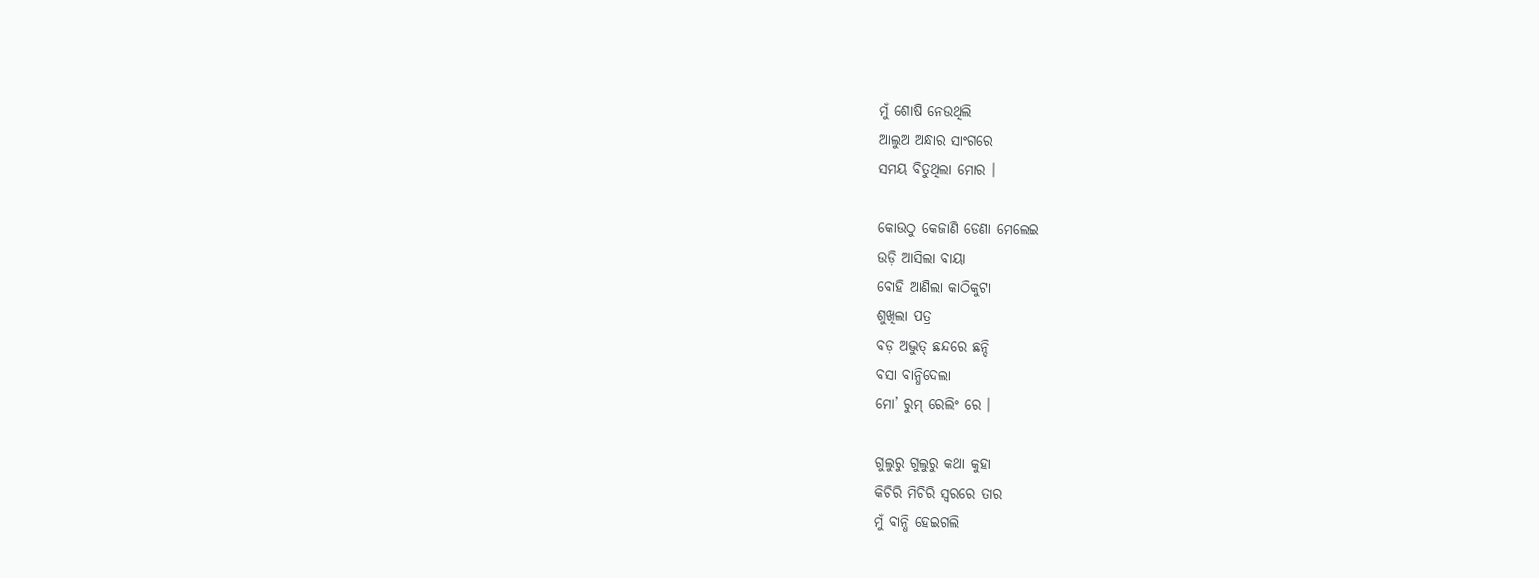ମୁଁ ଶୋଷି ନେଉଥିଲି
ଆଲୁଅ ଅନ୍ଧାର ସାଂଗରେ
ସମୟ ବିତୁଥିଲା ମୋର ।

କୋଉଠୁ କେଜାଣି ଡେଣା ମେଲେଇ
ଉଡ଼ି ଆସିଲା ବାୟା
ବୋହି ଆଣିଲା କାଠିକୁଟା
ଶୁଖିଲା ପତ୍ର
ବଡ଼ ଅଦ୍ଭୁତ୍ ଛନ୍ଦରେ ଛନ୍ଦି
ବସା ବାନ୍ଧିଦେଲା
ମୋ’ ରୁମ୍ ରେଲିଂ ରେ ।

ଗୁଲୁରୁ ଗୁଲୁରୁ କଥା କୁହା
କିଚିରି ମିଚିରି ସ୍ୱରରେ ତାର
ମୁଁ ବାନ୍ଧି ହେଇଗଲି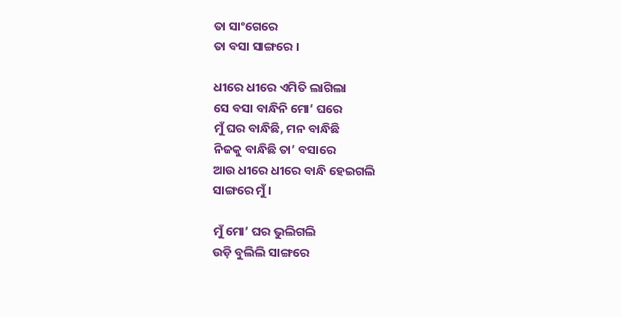ତା ସାଂଗେରେ
ତା ବସା ସାଙ୍ଗରେ ।

ଧୀରେ ଧୀରେ ଏମିତି ଲାଗିଲା
ସେ ବସା ବାନ୍ଧିନି ମୋ’ ଘରେ
ମୁଁ ଘର ବାନ୍ଧିଛି, ମନ ବାନ୍ଧିଛି
ନିଜକୁ ବାନ୍ଧିଛି ତା’ ବସାରେ
ଆଉ ଧୀରେ ଧୀରେ ବାନ୍ଧି ହେଇଗଲି
ସାଙ୍ଗରେ ମୁଁ ।

ମୁଁ ମୋ’ ଘର ଭୁଲିଗଲି
ଉଡ଼ି ବୁଲିଲି ସାଙ୍ଗରେ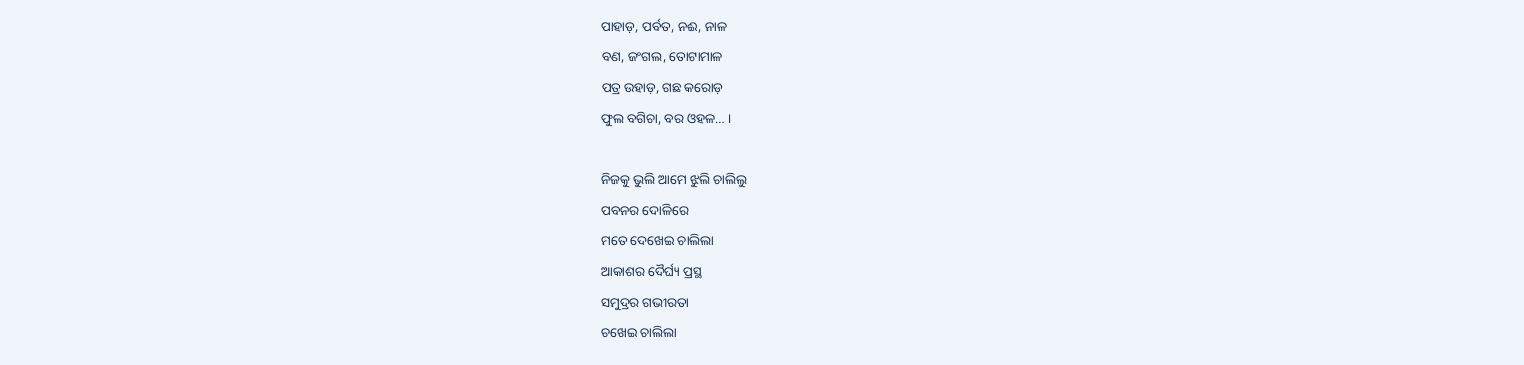ପାହାଡ଼, ପର୍ବତ, ନଈ, ନାଳ
ବଣ, ଜଂଗଲ, ତୋଟାମାଳ
ପତ୍ର ଉହାଡ଼, ଗଛ କରୋଡ଼
ଫୁଲ ବଗିଚା, ବର ଓହଳ… ।

ନିଜକୁ ଭୁଲି ଆମେ ଝୁଲି ଚାଲିଲୁ
ପବନର ଦୋଳିରେ
ମତେ ଦେଖେଇ ଚାଲିଲା
ଆକାଶର ଦୈର୍ଘ୍ୟ ପ୍ରସ୍ଥ
ସମୁଦ୍ରର ଗଭୀରତା
ଚଖେଇ ଚାଲିଲା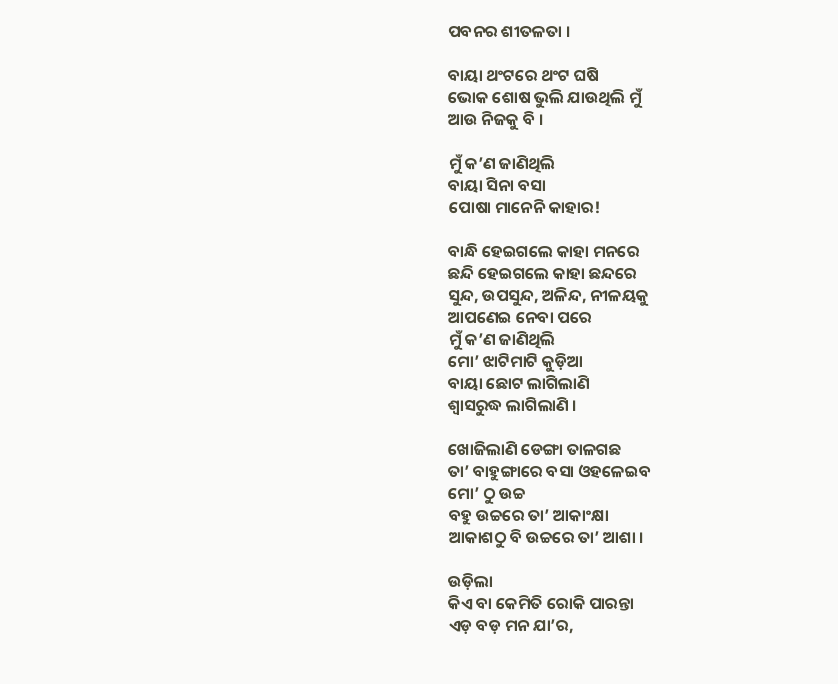ପବନର ଶୀତଳତା ।

ବାୟା ଥଂଟରେ ଥଂଟ ଘଷି
ଭୋକ ଶୋଷ ଭୁଲି ଯାଉଥିଲି ମୁଁ
ଆଉ ନିଜକୁ ବି ।

ମୁଁ କ’ଣ ଜାଣିଥିଲି
ବାୟା ସିନା ବସା
ପୋଷା ମାନେନି କାହାର!

ବାନ୍ଧି ହେଇଗଲେ କାହା ମନରେ
ଛନ୍ଦି ହେଇଗଲେ କାହା ଛନ୍ଦରେ
ସୁନ୍ଦ, ଉପସୁନ୍ଦ, ଅଳିନ୍ଦ, ନୀଳୟକୁ
ଆପଣେଇ ନେବା ପରେ
ମୁଁ କ’ଣ ଜାଣିଥିଲି
ମୋ’ ଝାଟିମାଟି କୁଡ଼ିଆ
ବାୟା ଛୋଟ ଲାଗିଲାଣି
ଶ୍ୱାସରୁଦ୍ଧ ଲାଗିଲାଣି ।

ଖୋଜିଲାଣି ଡେଙ୍ଗା ତାଳଗଛ
ତା’ ବାହୁଙ୍ଗାରେ ବସା ଓହଳେଇବ
ମୋ’ ଠୁ ଉଚ୍ଚ
ବହୁ ଉଚ୍ଚରେ ତା’ ଆକାଂକ୍ଷା
ଆକାଶଠୁ ବି ଉଚ୍ଚରେ ତା’ ଆଶା ।

ଉଡ଼ିଲା
କିଏ ବା କେମିତି ରୋକି ପାରନ୍ତା
ଏଡ଼ ବଡ଼ ମନ ଯା’ର,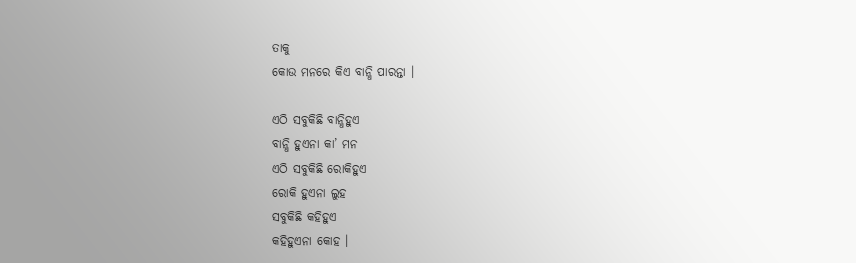ତାକୁ
କୋଉ ମନରେ କିଏ ବାନ୍ଧି ପାରନ୍ତା ।

ଏଠି ସବୁକିଛି ବାନ୍ଧିହୁଏ
ବାନ୍ଧି ହୁଏନା କା’ ମନ
ଏଠି ସବୁକିଛି ରୋକିହୁଏ
ରୋକି ହୁଏନା ଲୁହ
ସବୁକିଛି କହିହୁଏ
କହିହୁଏନା କୋହ ।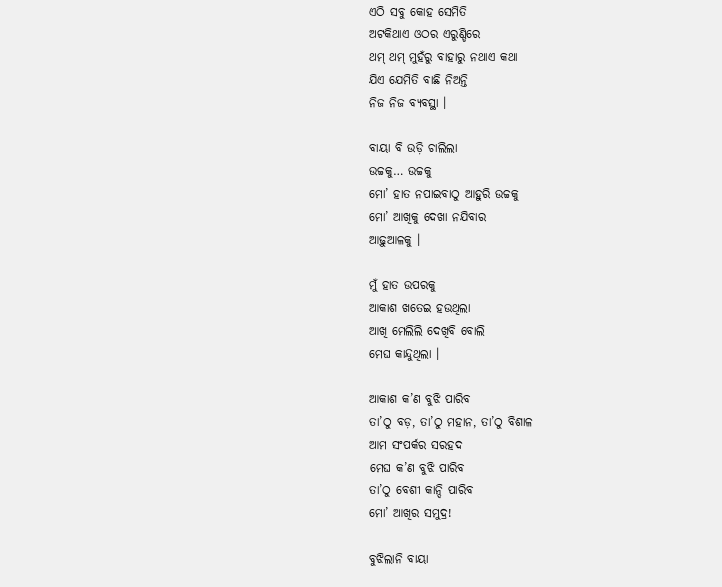ଏଠି ସବୁ କୋହ ସେମିତି
ଅଟକିଥାଏ ଓଠର ଏରୁଣ୍ଡିରେ
ଥମ୍ ଥମ୍ ମୁହଁରୁ ବାହାରୁ ନଥାଏ କଥା
ଯିଏ ଯେମିତି ବାଛି ନିଅନ୍ତି
ନିଜ ନିଜ ବ୍ୟବସ୍ଥା ।

ବାୟା ବି ଉଡ଼ି ଚାଲିଲା
ଉଚ୍ଚକୁ… ଉଚ୍ଚକୁ
ମୋ’ ହାତ ନପାଇବାଠୁ ଆହୁରି ଉଚ୍ଚକୁ
ମୋ’ ଆଖିକୁ ଦେଖା ନଯିବାର
ଆଢ଼ୁଆଳକୁ ।

ମୁଁ ହାତ ଉପରକୁ
ଆକାଶ ଖତେଇ ହଉଥିଲା
ଆଖି ମେଲିଲି ଦେଖିବି ବୋଲି
ମେଘ କାନ୍ଦୁଥିଲା ।

ଆକାଶ କ’ଣ ବୁଝି ପାରିବ
ତା’ଠୁ ବଡ଼, ତା’ଠୁ ମହାନ, ତା’ଠୁ ବିଶାଳ
ଆମ ସଂପର୍କର ସରହଦ
ମେଘ କ’ଣ ବୁଝି ପାରିବ
ତା’ଠୁ ବେଶୀ କାନ୍ଦି ପାରିବ
ମୋ’ ଆଖିର ସମୁଦ୍ର!

ବୁଝିଲାନି ବାୟା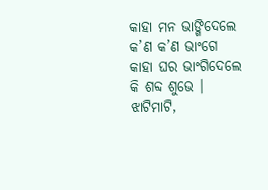କାହା ମନ ଭାଙ୍ଗିଦେଲେ
କ’ଣ କ’ଣ ଭାଂଗେ
କାହା ଘର ଭାଂଗିଦେଲେ
କି ଶବ୍ଦ ଶୁଭେ ।
ଝାଟିମାଟି,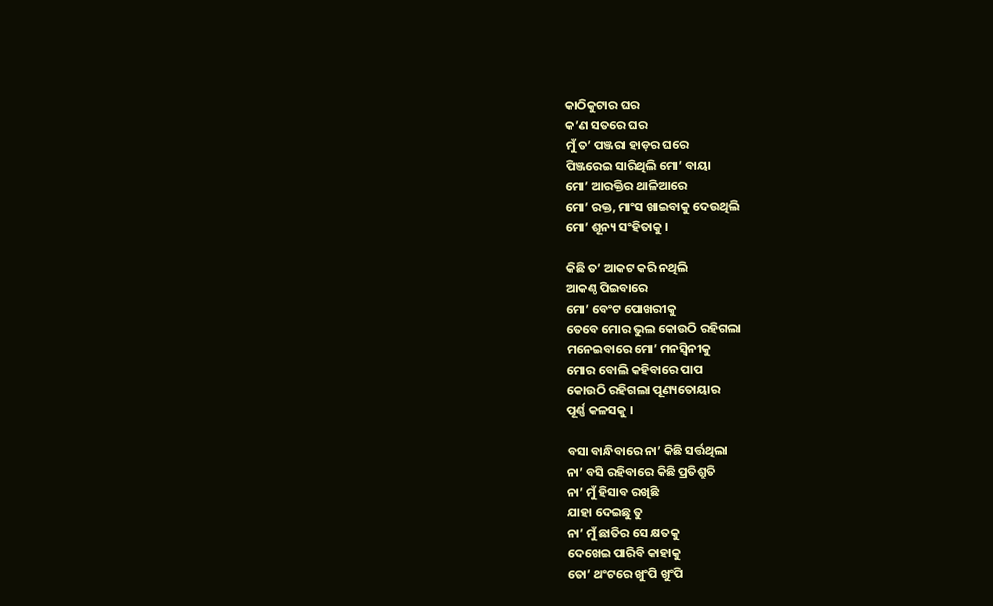କାଠିକୁଟାର ଘର
କ’ଣ ସତରେ ଘର
ମୁଁ ତ’ ପଞ୍ଜରା ହାଡ଼ର ଘରେ
ପିଞ୍ଜରେଇ ସାରିଥିଲି ମୋ’ ବାୟା
ମୋ’ ଆରକ୍ତିର ଥାଳିଆରେ
ମୋ’ ରକ୍ତ, ମାଂସ ଖାଇବାକୁ ଦେଉଥିଲି
ମୋ’ ଶୂନ୍ୟ ସଂହିତାକୁ ।

କିଛି ତ’ ଆକଟ କରି ନଥିଲି
ଆକଣ୍ଠ ପିଇବାରେ
ମୋ’ ବେଂଟ ପୋଖରୀକୁ
ତେବେ ମୋର ଭୁଲ କୋଉଠି ରହିଗଲା
ମନେଇବାରେ ମୋ’ ମନସ୍ୱିନୀକୁ
ମୋର ବୋଲି କହିବାରେ ପାପ
କୋଉଠି ରହିଗଲା ପୂଣ୍ୟତୋୟାର
ପୂର୍ଣ୍ଣ କଳସକୁ ।

ବସା ବାନ୍ଧିବାରେ ନା’ କିଛି ସର୍ତ୍ତଥିଲା
ନା’ ବସି ରହିବାରେ କିଛି ପ୍ରତିଶ୍ରୁତି
ନା’ ମୁଁ ହିସାବ ରଖିଛି
ଯାହା ଦେଇଛୁ ତୁ
ନା’ ମୁଁ ଛାତିର ସେ କ୍ଷତକୁ
ଦେଖେଇ ପାରିବି କାହାକୁ
ତୋ’ ଥଂଟରେ ଖୁଂପି ଖୁଂପି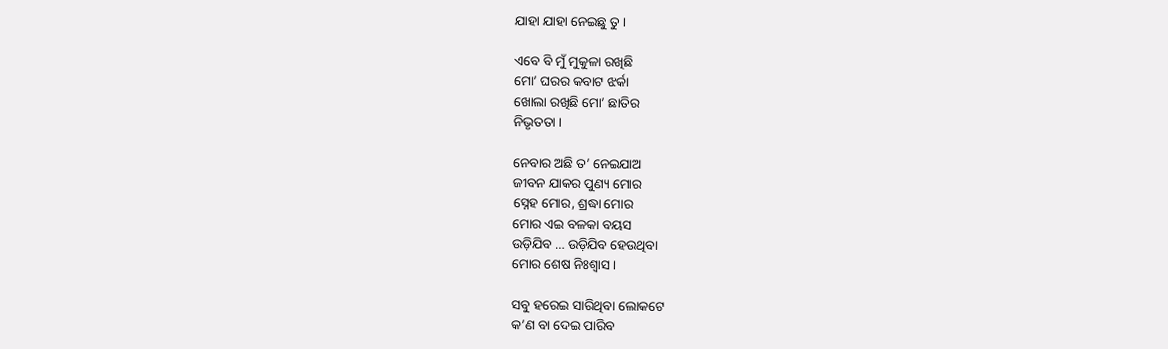ଯାହା ଯାହା ନେଇଛୁ ତୁ ।

ଏବେ ବି ମୁଁ ମୁକୁଳା ରଖିଛି
ମୋ’ ଘରର କବାଟ ଝର୍କା
ଖୋଲା ରଖିଛି ମୋ’ ଛାତିର
ନିଭୃତତା ।

ନେବାର ଅଛି ତ’ ନେଇଯାଅ
ଜୀବନ ଯାକର ପୁଣ୍ୟ ମୋର
ସ୍ନେହ ମୋର, ଶ୍ରଦ୍ଧା ମୋର
ମୋର ଏଇ ବଳକା ବୟସ
ଉଡ଼ିଯିବ … ଉଡ଼ିଯିବ ହେଉଥିବା
ମୋର ଶେଷ ନିଃଶ୍ୱାସ ।

ସବୁ ହରେଇ ସାରିଥିବା ଲୋକଟେ
କ’ଣ ବା ଦେଇ ପାରିବ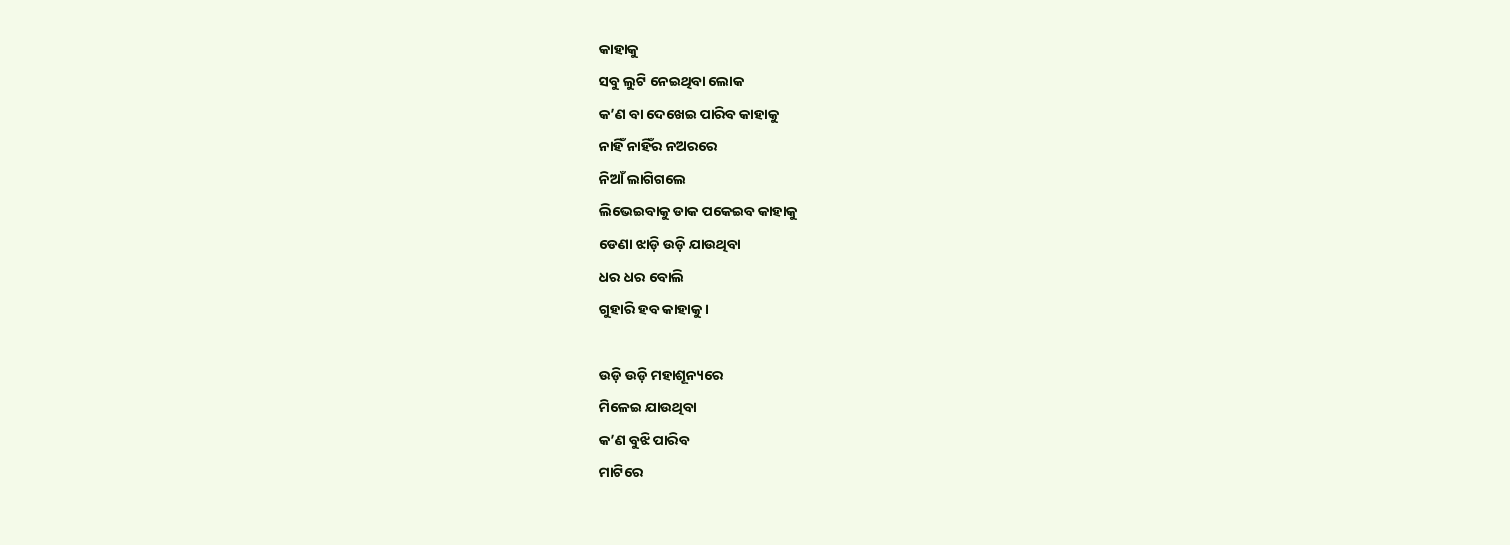କାହାକୁ
ସବୁ ଲୁଟି ନେଇଥିବା ଲୋକ
କ’ଣ ବା ଦେଖେଇ ପାରିବ କାହାକୁ
ନାହିଁ ନାହିଁର ନଅରରେ
ନିଆଁ ଲାଗିଗଲେ
ଲିଭେଇବାକୁ ଡାକ ପକେଇବ କାହାକୁ
ଡେଣା ଝାଡ଼ି ଉଡ଼ି ଯାଉଥିବା
ଧର ଧର ବୋଲି
ଗୁହାରି ହବ କାହାକୁ ।

ଉଡ଼ି ଉଡ଼ି ମହାଶୂନ୍ୟରେ
ମିଳେଇ ଯାଉଥିବା
କ’ଣ ବୁଝି ପାରିବ
ମାଟିରେ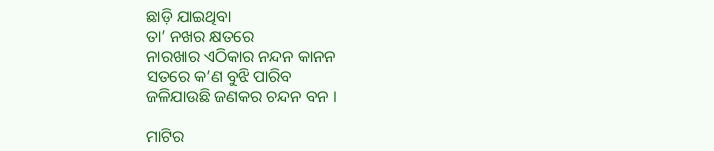ଛାଡ଼ି ଯାଇଥିବା
ତା’ ନଖର କ୍ଷତରେ
ନାରଖାର ଏଠିକାର ନନ୍ଦନ କାନନ
ସତରେ କ’ଣ ବୁଝି ପାରିବ
ଜଳିଯାଉଛି ଜଣକର ଚନ୍ଦନ ବନ ।

ମାଟିର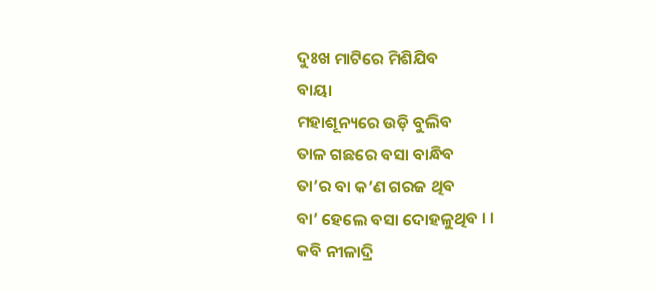ଦୁଃଖ ମାଟିରେ ମିଶିଯିବ
ବାୟା
ମହାଶୂନ୍ୟରେ ଉଡ଼ି ବୁଲିବ
ତାଳ ଗଛରେ ବସା ବାନ୍ଧିବ
ତା’ର ବା କ’ଣ ଗରଜ ଥିବ
ବା’ ହେଲେ ବସା ଦୋହଳୁଥିବ । ।
କବି ନୀଳାଦ୍ରି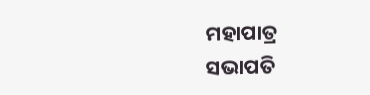ମହାପାତ୍ର
ସଭାପତି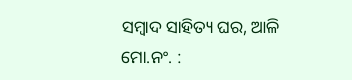ସମ୍ବାଦ ସାହିତ୍ୟ ଘର, ଆଳି
ମୋ.ନଂ. :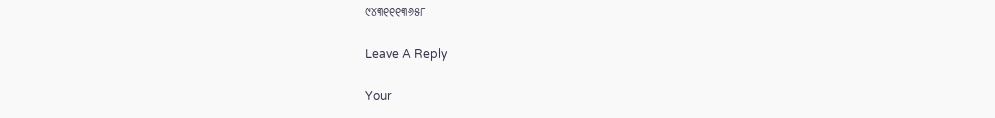୯୪୩୧୧୧୩୬୫୮

Leave A Reply

Your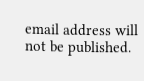email address will not be published.